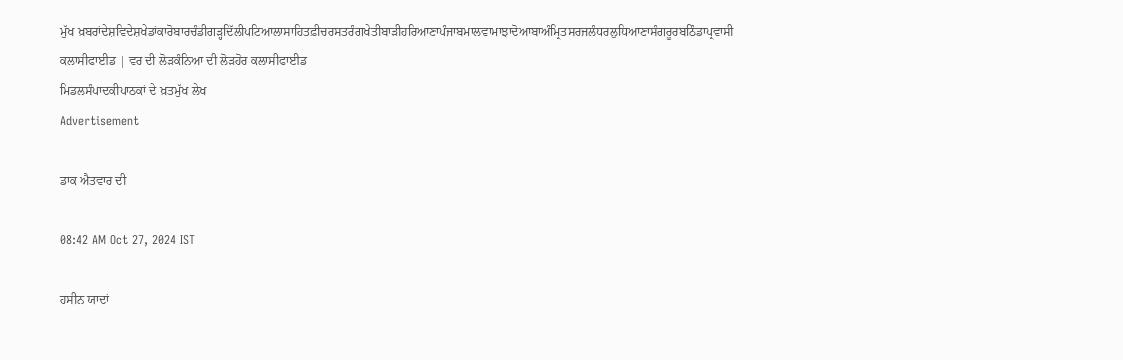ਮੁੱਖ ਖ਼ਬਰਾਂਦੇਸ਼ਵਿਦੇਸ਼ਖੇਡਾਂਕਾਰੋਬਾਰਚੰਡੀਗੜ੍ਹਦਿੱਲੀਪਟਿਆਲਾਸਾਹਿਤਫ਼ੀਚਰਸਤਰੰਗਖੇਤੀਬਾੜੀਹਰਿਆਣਾਪੰਜਾਬਮਾਲਵਾਮਾਝਾਦੋਆਬਾਅੰਮ੍ਰਿਤਸਰਜਲੰਧਰਲੁਧਿਆਣਾਸੰਗਰੂਰਬਠਿੰਡਾਪ੍ਰਵਾਸੀ
ਕਲਾਸੀਫਾਈਡ | ਵਰ ਦੀ ਲੋੜਕੰਨਿਆ ਦੀ ਲੋੜਹੋਰ ਕਲਾਸੀਫਾਈਡ
ਮਿਡਲਸੰਪਾਦਕੀਪਾਠਕਾਂ ਦੇ ਖ਼ਤਮੁੱਖ ਲੇਖ
Advertisement

ਡਾਕ ਐਤਵਾਰ ਦੀ

08:42 AM Oct 27, 2024 IST

ਹਸੀਨ ਯਾਦਾਂ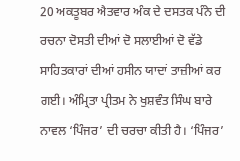20 ਅਕਤੂਬਰ ਐਤਵਾਰ ਅੰਕ ਦੇ ਦਸਤਕ ਪੰਨੇ ਦੀ ਰਚਨਾ ਦੋਸਤੀ ਦੀਆਂ ਦੋ ਸਲਾਈਆਂ ਦੋ ਵੱਡੇ ਸਾਹਿਤਕਾਰਾਂ ਦੀਆਂ ਹਸੀਨ ਯਾਦਾਂ ਤਾਜ਼ੀਆਂ ਕਰ ਗਈ। ਅੰਮ੍ਰਿਤਾ ਪ੍ਰੀਤਮ ਨੇ ਖੁਸ਼ਵੰਤ ਸਿੰਘ ਬਾਰੇ ਨਾਵਲ ‘ਪਿੰਜਰ’ ਦੀ ਚਰਚਾ ਕੀਤੀ ਹੈ। ‘ਪਿੰਜਰ’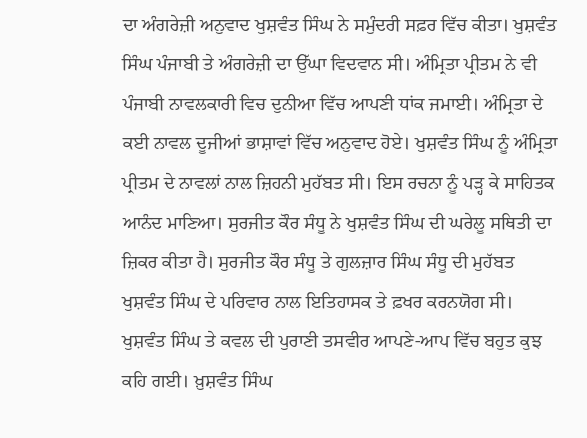ਦਾ ਅੰਗਰੇਜ਼ੀ ਅਨੁਵਾਦ ਖੁਸ਼ਵੰਤ ਸਿੰਘ ਨੇ ਸਮੁੰਦਰੀ ਸਫ਼ਰ ਵਿੱਚ ਕੀਤਾ। ਖੁਸ਼ਵੰਤ ਸਿੰਘ ਪੰਜਾਬੀ ਤੇ ਅੰਗਰੇਜ਼ੀ ਦਾ ਉੱਘਾ ਵਿਦਵਾਨ ਸੀ। ਅੰਮ੍ਰਿਤਾ ਪ੍ਰੀਤਮ ਨੇ ਵੀ ਪੰਜਾਬੀ ਨਾਵਲਕਾਰੀ ਵਿਚ ਦੁਨੀਆ ਵਿੱਚ ਆਪਣੀ ਧਾਂਕ ਜਮਾਈ। ਅੰਮ੍ਰਿਤਾ ਦੇ ਕਈ ਨਾਵਲ ਦੂਜੀਆਂ ਭਾਸ਼ਾਵਾਂ ਵਿੱਚ ਅਨੁਵਾਦ ਹੋਏ। ਖੁਸ਼ਵੰਤ ਸਿੰਘ ਨੂੰ ਅੰਮ੍ਰਿਤਾ ਪ੍ਰੀਤਮ ਦੇ ਨਾਵਲਾਂ ਨਾਲ ਜ਼ਿਹਨੀ ਮੁਹੱਬਤ ਸੀ। ਇਸ ਰਚਨਾ ਨੂੰ ਪੜ੍ਹ ਕੇ ਸਾਹਿਤਕ ਆਨੰਦ ਮਾਣਿਆ। ਸੁਰਜੀਤ ਕੌਰ ਸੰਧੂ ਨੇ ਖੁਸ਼ਵੰਤ ਸਿੰਘ ਦੀ ਘਰੇਲੂ ਸਥਿਤੀ ਦਾ ਜ਼ਿਕਰ ਕੀਤਾ ਹੈ। ਸੁਰਜੀਤ ਕੌਰ ਸੰਧੂ ਤੇ ਗੁਲਜ਼ਾਰ ਸਿੰਘ ਸੰਧੂ ਦੀ ਮੁਹੱਬਤ ਖੁਸ਼ਵੰਤ ਸਿੰਘ ਦੇ ਪਰਿਵਾਰ ਨਾਲ ਇਤਿਹਾਸਕ ਤੇ ਫ਼ਖਰ ਕਰਨਯੋਗ ਸੀ। ਖੁਸ਼ਵੰਤ ਸਿੰਘ ਤੇ ਕਵਲ ਦੀ ਪੁਰਾਣੀ ਤਸਵੀਰ ਆਪਣੇ-ਆਪ ਵਿੱਚ ਬਹੁਤ ਕੁਝ ਕਹਿ ਗਈ। ਖ਼ੁਸ਼ਵੰਤ ਸਿੰਘ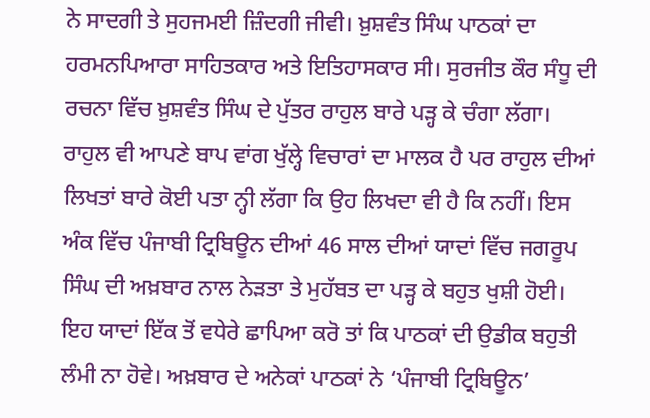ਨੇ ਸਾਦਗੀ ਤੇ ਸੁਹਜਮਈ ਜ਼ਿੰਦਗੀ ਜੀਵੀ। ਖ਼ੁਸ਼ਵੰਤ ਸਿੰਘ ਪਾਠਕਾਂ ਦਾ ਹਰਮਨਪਿਆਰਾ ਸਾਹਿਤਕਾਰ ਅਤੇ ਇਤਿਹਾਸਕਾਰ ਸੀ। ਸੁਰਜੀਤ ਕੌਰ ਸੰਧੂ ਦੀ ਰਚਨਾ ਵਿੱਚ ਖ਼ੁਸ਼ਵੰਤ ਸਿੰਘ ਦੇ ਪੁੱਤਰ ਰਾਹੁਲ ਬਾਰੇ ਪੜ੍ਹ ਕੇ ਚੰਗਾ ਲੱਗਾ। ਰਾਹੁਲ ਵੀ ਆਪਣੇ ਬਾਪ ਵਾਂਗ ਖੁੱਲ੍ਹੇ ਵਿਚਾਰਾਂ ਦਾ ਮਾਲਕ ਹੈ ਪਰ ਰਾਹੁਲ ਦੀਆਂ ਲਿਖਤਾਂ ਬਾਰੇ ਕੋਈ ਪਤਾ ਨ੍ਹੀ ਲੱਗਾ ਕਿ ਉਹ ਲਿਖਦਾ ਵੀ ਹੈ ਕਿ ਨਹੀਂ। ਇਸ ਅੰਕ ਵਿੱਚ ਪੰਜਾਬੀ ਟ੍ਰਿਬਿਊਨ ਦੀਆਂ 46 ਸਾਲ ਦੀਆਂ ਯਾਦਾਂ ਵਿੱਚ ਜਗਰੂਪ ਸਿੰਘ ਦੀ ਅਖ਼ਬਾਰ ਨਾਲ ਨੇੜਤਾ ਤੇ ਮੁਹੱਬਤ ਦਾ ਪੜ੍ਹ ਕੇ ਬਹੁਤ ਖੁਸ਼ੀ ਹੋਈ। ਇਹ ਯਾਦਾਂ ਇੱਕ ਤੋਂ ਵਧੇਰੇ ਛਾਪਿਆ ਕਰੋ ਤਾਂ ਕਿ ਪਾਠਕਾਂ ਦੀ ਉਡੀਕ ਬਹੁਤੀ ਲੰਮੀ ਨਾ ਹੋਵੇ। ਅਖ਼ਬਾਰ ਦੇ ਅਨੇਕਾਂ ਪਾਠਕਾਂ ਨੇ ‘ਪੰਜਾਬੀ ਟ੍ਰਿਬਿਊਨ’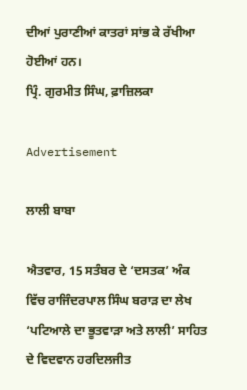ਦੀਆਂ ਪੁਰਾਣੀਆਂ ਕਾਤਰਾਂ ਸਾਂਭ ਕੇ ਰੱਖੀਆ ਹੋਈਆਂ ਹਨ।
ਪ੍ਰਿੰ. ਗੁਰਮੀਤ ਸਿੰਘ, ਫ਼ਾਜ਼ਿਲਕਾ

Advertisement

ਲਾਲੀ ਬਾਬਾ

ਐਤਵਾਰ, 15 ਸਤੰਬਰ ਦੇ ‘ਦਸਤਕ’ ਅੰਕ ਵਿੱਚ ਰਾਜਿੰਦਰਪਾਲ ਸਿੰਘ ਬਰਾੜ ਦਾ ਲੇਖ ‘ਪਟਿਆਲੇ ਦਾ ਭੂਤਵਾੜਾ ਅਤੇ ਲਾਲੀ’ ਸਾਹਿਤ ਦੇ ਵਿਦਵਾਨ ਹਰਦਿਲਜੀਤ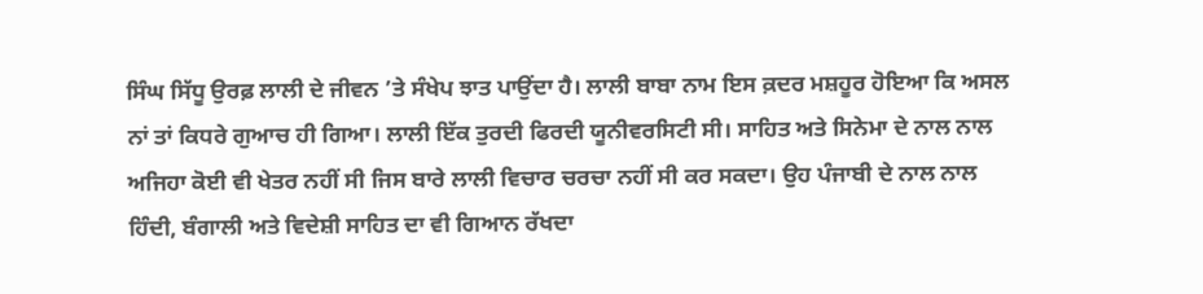ਸਿੰਘ ਸਿੱਧੂ ਉਰਫ਼ ਲਾਲੀ ਦੇ ਜੀਵਨ ’ਤੇ ਸੰਖੇਪ ਝਾਤ ਪਾਉਂਦਾ ਹੈ। ਲਾਲੀ ਬਾਬਾ ਨਾਮ ਇਸ ਕ਼ਦਰ ਮਸ਼ਹੂਰ ਹੋਇਆ ਕਿ ਅਸਲ ਨਾਂ ਤਾਂ ਕਿਧਰੇ ਗੁਆਚ ਹੀ ਗਿਆ। ਲਾਲੀ ਇੱਕ ਤੁਰਦੀ ਫਿਰਦੀ ਯੂਨੀਵਰਸਿਟੀ ਸੀ। ਸਾਹਿਤ ਅਤੇ ਸਿਨੇਮਾ ਦੇ ਨਾਲ ਨਾਲ ਅਜਿਹਾ ਕੋਈ ਵੀ ਖੇਤਰ ਨਹੀਂ ਸੀ ਜਿਸ ਬਾਰੇ ਲਾਲੀ ਵਿਚਾਰ ਚਰਚਾ ਨਹੀਂ ਸੀ ਕਰ ਸਕਦਾ। ਉਹ ਪੰਜਾਬੀ ਦੇ ਨਾਲ ਨਾਲ ਹਿੰਦੀ, ਬੰਗਾਲੀ ਅਤੇ ਵਿਦੇਸ਼ੀ ਸਾਹਿਤ ਦਾ ਵੀ ਗਿਆਨ ਰੱਖਦਾ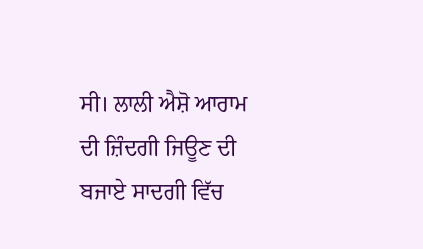ਸੀ। ਲਾਲੀ ਐਸ਼ੋ ਆਰਾਮ ਦੀ ਜ਼ਿੰਦਗੀ ਜਿਊਣ ਦੀ ਬਜਾਏ ਸਾਦਗੀ ਵਿੱਚ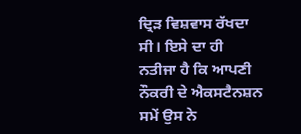ਦ੍ਰਿੜ ਵਿਸ਼ਵਾਸ ਰੱਖਦਾ ਸੀ। ਇਸੇ ਦਾ ਹੀ ਨਤੀਜਾ ਹੈ ਕਿ ਆਪਣੀ ਨੌਕਰੀ ਦੇ ਐਕਸਟੈਨਸ਼ਨ ਸਮੇਂ ਉਸ ਨੇ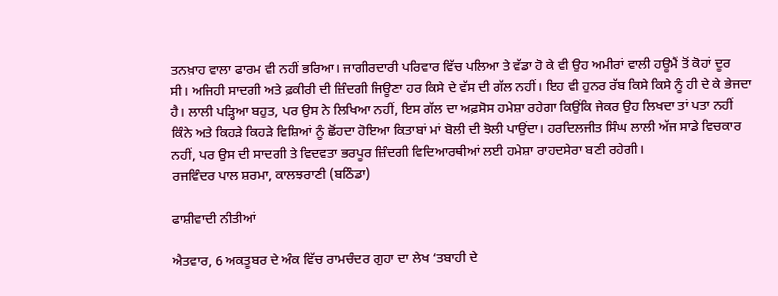ਤਨਖ਼ਾਹ ਵਾਲਾ ਫਾਰਮ ਵੀ ਨਹੀਂ ਭਰਿਆ। ਜਾਗੀਰਦਾਰੀ ਪਰਿਵਾਰ ਵਿੱਚ ਪਲਿਆ ਤੇ ਵੱਡਾ ਹੋ ਕੇ ਵੀ ਉਹ ਅਮੀਰਾਂ ਵਾਲੀ ਹਊਮੈਂ ਤੋਂ ਕੋਹਾਂ ਦੂਰ ਸੀ। ਅਜਿਹੀ ਸਾਦਗੀ ਅਤੇ ਫ਼ਕੀਰੀ ਦੀ ਜ਼ਿੰਦਗੀ ਜਿਊਣਾ ਹਰ ਕਿਸੇ ਦੇ ਵੱਸ ਦੀ ਗੱਲ ਨਹੀਂ। ਇਹ ਵੀ ਹੁਨਰ ਰੱਬ ਕਿਸੇ ਕਿਸੇ ਨੂੰ ਹੀ ਦੇ ਕੇ ਭੇਜਦਾ ਹੈ। ਲਾਲੀ ਪੜ੍ਹਿਆ ਬਹੁਤ, ਪਰ ਉਸ ਨੇ ਲਿਖਿਆ ਨਹੀਂ, ਇਸ ਗੱਲ ਦਾ ਅਫ਼ਸੋਸ ਹਮੇਸ਼ਾ ਰਹੇਗਾ ਕਿਉਂਕਿ ਜੇਕਰ ਉਹ ਲਿਖਦਾ ਤਾਂ ਪਤਾ ਨਹੀਂ ਕਿੰਨੇ ਅਤੇ ਕਿਹੜੇ ਕਿਹੜੇ ਵਿਸ਼ਿਆਂ ਨੂੰ ਛੋਂਹਦਾ ਹੋਇਆ ਕਿਤਾਬਾਂ ਮਾਂ ਬੋਲੀ ਦੀ ਝੋਲੀ ਪਾਉਂਦਾ। ਹਰਦਿਲਜੀਤ ਸਿੰਘ ਲਾਲੀ ਅੱਜ ਸਾਡੇ ਵਿਚਕਾਰ ਨਹੀਂ, ਪਰ ਉਸ ਦੀ ਸਾਦਗੀ ਤੇ ਵਿਦਵਤਾ ਭਰਪੂਰ ਜ਼ਿੰਦਗੀ ਵਿਦਿਆਰਥੀਆਂ ਲਈ ਹਮੇਸ਼ਾ ਰਾਹਦਸੇਰਾ ਬਣੀ ਰਹੇਗੀ।
ਰਜਵਿੰਦਰ ਪਾਲ ਸ਼ਰਮਾ, ਕਾਲਝਰਾਣੀ (ਬਠਿੰਡਾ)

ਫਾਸ਼ੀਵਾਦੀ ਨੀਤੀਆਂ

ਐਤਵਾਰ, 6 ਅਕਤੂਬਰ ਦੇ ਅੰਕ ਵਿੱਚ ਰਾਮਚੰਦਰ ਗੁਹਾ ਦਾ ਲੇਖ ‘ਤਬਾਹੀ ਦੇ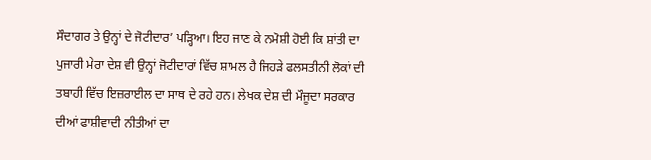ਸੌਦਾਗਰ ਤੇ ਉਨ੍ਹਾਂ ਦੇ ਜੋਟੀਦਾਰ’ ਪੜ੍ਹਿਆ। ਇਹ ਜਾਣ ਕੇ ਨਮੋਸ਼ੀ ਹੋਈ ਕਿ ਸ਼ਾਂਤੀ ਦਾ ਪੁਜਾਰੀ ਮੇਰਾ ਦੇਸ਼ ਵੀ ਉਨ੍ਹਾਂ ਜੋਟੀਦਾਰਾਂ ਵਿੱਚ ਸ਼ਾਮਲ ਹੈ ਜਿਹੜੇ ਫਲਸਤੀਨੀ ਲੋਕਾਂ ਦੀ ਤਬਾਹੀ ਵਿੱਚ ਇਜ਼ਰਾਈਲ ਦਾ ਸਾਥ ਦੇ ਰਹੇ ਹਨ। ਲੇਖਕ ਦੇਸ਼ ਦੀ ਮੌਜੂਦਾ ਸਰਕਾਰ ਦੀਆਂ ਫਾਸ਼ੀਵਾਦੀ ਨੀਤੀਆਂ ਦਾ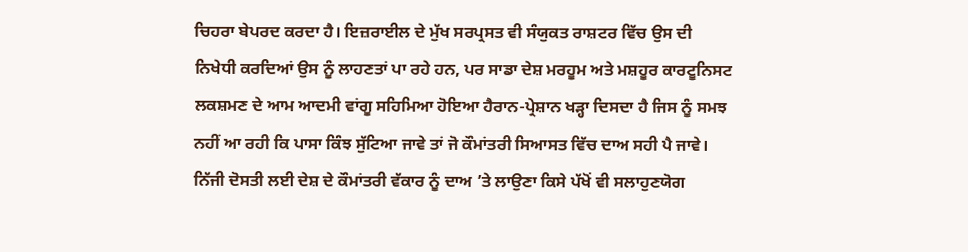ਚਿਹਰਾ ਬੇਪਰਦ ਕਰਦਾ ਹੈ। ਇਜ਼ਰਾਈਲ ਦੇ ਮੁੱਖ ਸਰਪ੍ਰਸਤ ਵੀ ਸੰਯੁਕਤ ਰਾਸ਼ਟਰ ਵਿੱਚ ਉਸ ਦੀ ਨਿਖੇਧੀ ਕਰਦਿਆਂ ਉਸ ਨੂੰ ਲਾਹਣਤਾਂ ਪਾ ਰਹੇ ਹਨ, ਪਰ ਸਾਡਾ ਦੇਸ਼ ਮਰਹੂਮ ਅਤੇ ਮਸ਼ਹੂਰ ਕਾਰਟੂਨਿਸਟ ਲਕਸ਼ਮਣ ਦੇ ਆਮ ਆਦਮੀ ਵਾਂਗੂ ਸਹਿਮਿਆ ਹੋਇਆ ਹੈਰਾਨ-ਪ੍ਰੇਸ਼ਾਨ ਖੜ੍ਹਾ ਦਿਸਦਾ ਹੈ ਜਿਸ ਨੂੰ ਸਮਝ ਨਹੀਂ ਆ ਰਹੀ ਕਿ ਪਾਸਾ ਕਿੰਝ ਸੁੱਟਿਆ ਜਾਵੇ ਤਾਂ ਜੋ ਕੌਮਾਂਤਰੀ ਸਿਆਸਤ ਵਿੱਚ ਦਾਅ ਸਹੀ ਪੈ ਜਾਵੇ। ਨਿੱਜੀ ਦੋਸਤੀ ਲਈ ਦੇਸ਼ ਦੇ ਕੌਮਾਂਤਰੀ ਵੱਕਾਰ ਨੂੰ ਦਾਅ ’ਤੇ ਲਾਉਣਾ ਕਿਸੇ ਪੱਖੋਂ ਵੀ ਸਲਾਹੁਣਯੋਗ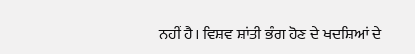ਨਹੀਂ ਹੈ। ਵਿਸ਼ਵ ਸ਼ਾਂਤੀ ਭੰਗ ਹੋਣ ਦੇ ਖਦਸ਼ਿਆਂ ਦੇ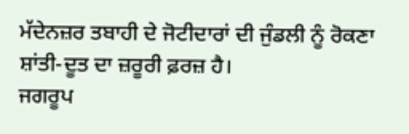ਮੱਦੇਨਜ਼ਰ ਤਬਾਹੀ ਦੇ ਜੋਟੀਦਾਰਾਂ ਦੀ ਜੁੰਡਲੀ ਨੂੰ ਰੋਕਣਾ ਸ਼ਾਂਤੀ-ਦੂਤ ਦਾ ਜ਼ਰੂਰੀ ਫ਼ਰਜ਼ ਹੈ।
ਜਗਰੂਪ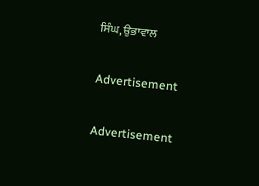ਸਿੰਘ, ਉਭਾਵਾਲ

Advertisement

Advertisement